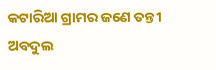କଟାରିଆ ଗ୍ରାମର ଜଣେ ତନ୍ତୀ ଅବଦୁଲ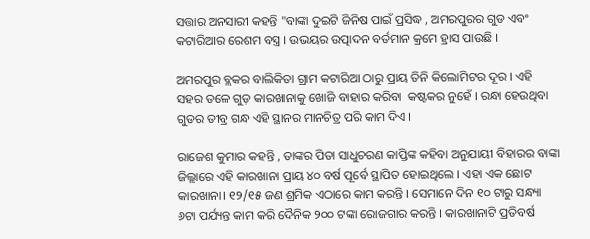ସତ୍ତାର ଅନସାରୀ କହନ୍ତି "ବାଙ୍କା ଦୁଇଟି ଜିନିଷ ପାଇଁ ପ୍ରସିଦ୍ଧ , ଅମରପୁରର ଗୁଡ ଏବଂ କଟାରିଆର ରେଶମ ବସ୍ତ୍ର । ଉଭୟର ଉତ୍ପାଦନ ବର୍ତମାନ କ୍ରମେ ହ୍ରାସ ପାଉଛି ।

ଅମରପୁର ବ୍ଲକର ବାଲିକିତା ଗ୍ରାମ କଟାରିଆ ଠାରୁ ପ୍ରାୟ ତିନି କିଲୋମିଟର ଦୂର । ଏହି ସହର ତଳେ ଗୁଡ଼ କାରଖାନାକୁ ଖୋଜି ବାହାର କରିବା  କଷ୍ଟକର ନୁହେଁ । ରନ୍ଧା ହେଉଥିବା ଗୁଡର ତୀବ୍ର ଗନ୍ଧ ଏହି ସ୍ଥାନର ମାନଚିତ୍ର ପରି କାମ ଦିଏ ।

ରାଜେଶ କୁମାର କହନ୍ତି , ତାଙ୍କର ପିତା ସାଧୁଚରଣ କାପ୍ତିଙ୍କ କହିବା ଅନୁଯାୟୀ ବିହାରର ବାଙ୍କା ଜିଲ୍ଲାରେ ଏହି କାରଖାନା ପ୍ରାୟ ୪୦ ବର୍ଷ ପୂର୍ବେ ସ୍ଥାପିତ ହୋଇଥିଲେ । ଏହା ଏକ ଛୋଟ କାରଖାନା। ୧୨/୧୫ ଜଣ ଶ୍ରମିକ ଏଠାରେ କାମ କରନ୍ତି । ସେମାନେ ଦିନ ୧୦ ଟାରୁ ସନ୍ଧ୍ୟା ୬ଟା ପର୍ଯ୍ୟନ୍ତ କାମ କରି ଦୈନିକ ୨୦୦ ଟଙ୍କା ରୋଜଗାର କରନ୍ତି । କାରଖାନାଟି ପ୍ରତିବର୍ଷ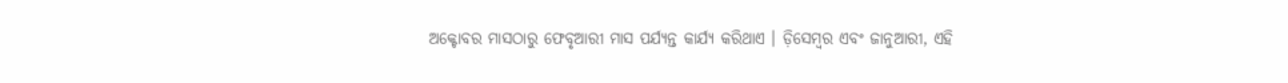ଅକ୍ଟୋବର ମାସଠାରୁ ଫେବୃଆରୀ ମାସ ପର୍ଯ୍ୟନ୍ତ କାର୍ଯ୍ୟ କରିଥାଏ । ଡ଼ିସେମ୍ବର ଏବଂ ଜାନୁଆରୀ, ଏହି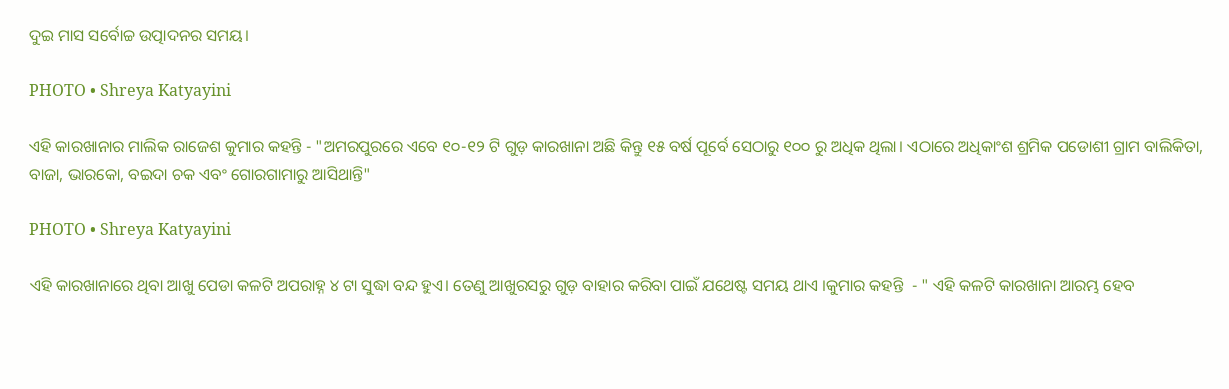ଦୁଇ ମାସ ସର୍ବୋଚ୍ଚ ଉତ୍ପାଦନର ସମୟ।

PHOTO • Shreya Katyayini

ଏହି କାରଖାନାର ମାଲିକ ରାଜେଶ କୁମାର କହନ୍ତି - "ଅମରପୁରରେ ଏବେ ୧୦-୧୨ ଟି ଗୁଡ଼ କାରଖାନା ଅଛି କିନ୍ତୁ ୧୫ ବର୍ଷ ପୂର୍ବେ ସେଠାରୁ ୧୦୦ ରୁ ଅଧିକ ଥିଲା। ଏଠାରେ ଅଧିକାଂଶ ଶ୍ରମିକ ପଡୋଶୀ ଗ୍ରାମ ବାଲିକିତା, ବାଜା, ଭାରକୋ, ବଇଦା ଚକ ଏବଂ ଗୋରଗାମାରୁ ଆସିଥାନ୍ତି"

PHOTO • Shreya Katyayini

ଏହି କାରଖାନାରେ ଥିବା ଆଖୁ ପେଡା କଳଟି ଅପରାହ୍ନ ୪ ଟା ସୁଦ୍ଧା ବନ୍ଦ ହୁଏ। ତେଣୁ ଆଖୁରସରୁ ଗୁଡ଼ ବାହାର କରିବା ପାଇଁ ଯଥେଷ୍ଟ ସମୟ ଥାଏ ।କୁମାର କହନ୍ତି  - " ଏହି କଳଟି କାରଖାନା ଆରମ୍ଭ ହେବ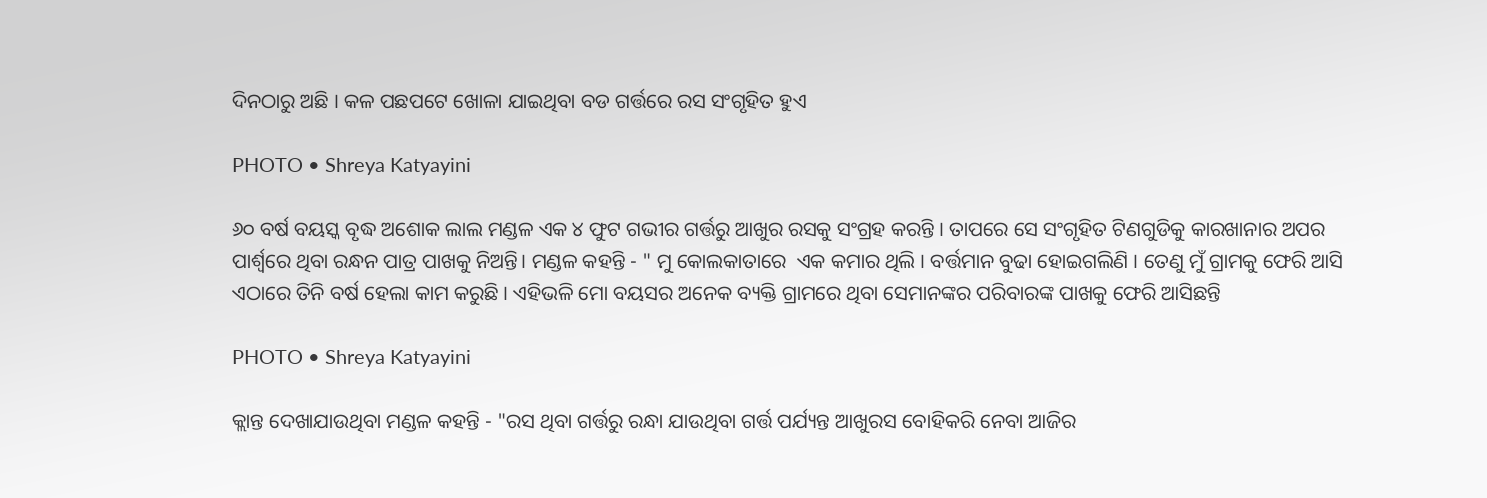ଦିନଠାରୁ ଅଛି । କଳ ପଛପଟେ ଖୋଳା ଯାଇଥିବା ବଡ ଗର୍ତ୍ତରେ ରସ ସଂଗୃହିତ ହୁଏ

PHOTO • Shreya Katyayini

୬୦ ବର୍ଷ ବୟସ୍କ ବୃଦ୍ଧ ଅଶୋକ ଲାଲ ମଣ୍ଡଳ ଏକ ୪ ଫୁଟ ଗଭୀର ଗର୍ତ୍ତରୁ ଆଖୁର ରସକୁ ସଂଗ୍ରହ କରନ୍ତି । ତାପରେ ସେ ସଂଗୃହିତ ଟିଣଗୁଡିକୁ କାରଖାନାର ଅପର ପାର୍ଶ୍ୱରେ ଥିବା ରନ୍ଧନ ପାତ୍ର ପାଖକୁ ନିଅନ୍ତି। ମଣ୍ଡଳ କହନ୍ତି - " ମୁ କୋଲକାତାରେ  ଏକ କମାର ଥିଲି । ବର୍ତ୍ତମାନ ବୁଢା ହୋଇଗଲିଣି । ତେଣୁ ମୁଁ ଗ୍ରାମକୁ ଫେରି ଆସି ଏଠାରେ ତିନି ବର୍ଷ ହେଲା କାମ କରୁଛି । ଏହିଭଳି ମୋ ବୟସର ଅନେକ ବ୍ୟକ୍ତି ଗ୍ରାମରେ ଥିବା ସେମାନଙ୍କର ପରିବାରଙ୍କ ପାଖକୁ ଫେରି ଆସିଛନ୍ତି

PHOTO • Shreya Katyayini

କ୍ଲାନ୍ତ ଦେଖାଯାଉଥିବା ମଣ୍ଡଳ କହନ୍ତି - "ରସ ଥିବା ଗର୍ତ୍ତରୁ ରନ୍ଧା ଯାଉଥିବା ଗର୍ତ୍ତ ପର୍ଯ୍ୟନ୍ତ ଆଖୁରସ ବୋହିକରି ନେବା ଆଜିର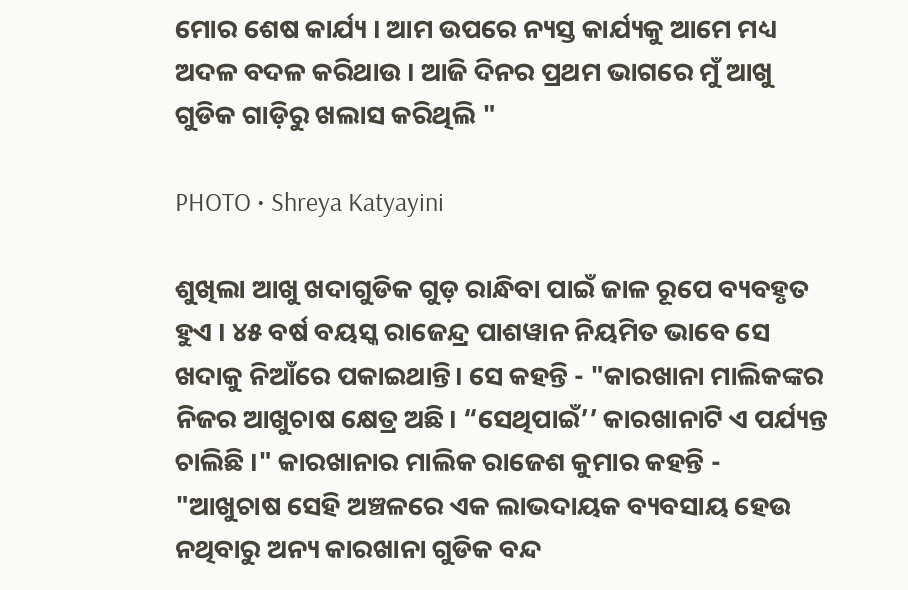ମୋର ଶେଷ କାର୍ଯ୍ୟ । ଆମ ଉପରେ ନ୍ୟସ୍ତ କାର୍ଯ୍ୟକୁ ଆମେ ମଧ୍ୟ ଅଦଳ ବଦଳ କରିଥାଉ । ଆଜି ଦିନର ପ୍ରଥମ ଭାଗରେ ମୁଁ ଆଖୁ ଗୁଡିକ ଗାଡ଼ିରୁ ଖଲାସ କରିଥିଲି "

PHOTO • Shreya Katyayini

ଶୁଖିଲା ଆଖୁ ଖଦାଗୁଡିକ ଗୁଡ଼ ରାନ୍ଧିବା ପାଇଁ ଜାଳ ରୂପେ ବ୍ୟବହୃତ ହୁଏ । ୪୫ ବର୍ଷ ବୟସ୍କ ରାଜେନ୍ଦ୍ର ପାଶୱାନ ନିୟମିତ ଭାବେ ସେ ଖଦାକୁ ନିଆଁରେ ପକାଇଥାନ୍ତି। ସେ କହନ୍ତି - "କାରଖାନା ମାଲିକଙ୍କର ନିଜର ଆଖୁଚାଷ କ୍ଷେତ୍ର ଅଛି। “ସେଥିପାଇଁ’’ କାରଖାନାଟି ଏ ପର୍ଯ୍ୟନ୍ତ ଚାଲିଛି ।" କାରଖାନାର ମାଲିକ ରାଜେଶ କୁମାର କହନ୍ତି - "ଆଖୁଚାଷ ସେହି ଅଞ୍ଚଳରେ ଏକ ଲାଭଦାୟକ ବ୍ୟବସାୟ ହେଉ ନଥିବାରୁ ଅନ୍ୟ କାରଖାନା ଗୁଡିକ ବନ୍ଦ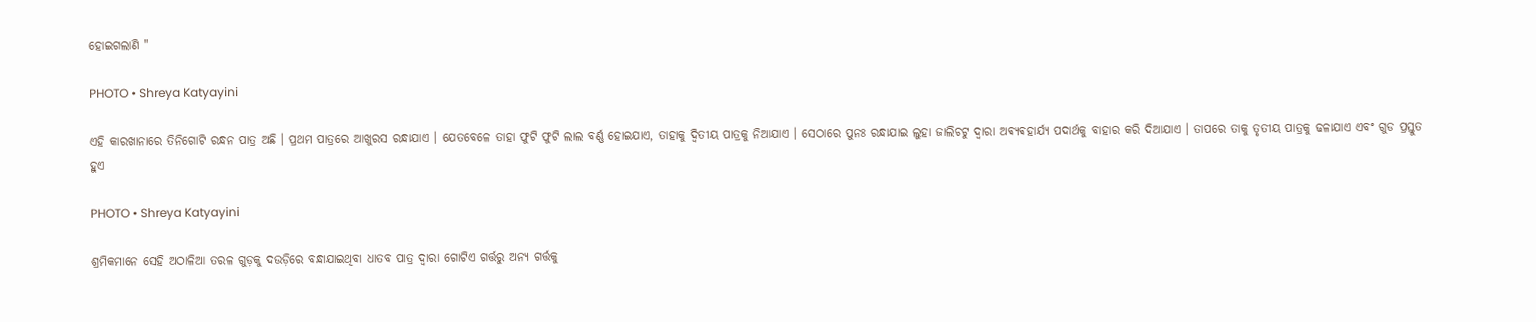ହୋଇଗଲାଣି "

PHOTO • Shreya Katyayini

ଏହି କାରଖାନାରେ ତିନିଗୋଟି ରନ୍ଧନ ପାତ୍ର ଅଛି । ପ୍ରଥମ ପାତ୍ରରେ ଆଖୁରସ ରନ୍ଧାଯାଏ । ଯେତବେଳେ ତାହା ଫୁଟି ଫୁଟି ଲାଲ ବର୍ଣ୍ଣ ହୋଇଯାଏ, ତାହାକୁ ଦ୍ଵିତୀୟ ପାତ୍ରକୁ ନିଆଯାଏ । ସେଠାରେ ପୁନଃ ରନ୍ଧାଯାଇ ଲୁହା ଜାଲିଚଟୁ ଦ୍ୱାରା ଅଵ୍ୟଵହାର୍ଯ୍ୟ ପଦାର୍ଥକୁ ବାହାର କରି ଦିଆଯାଏ । ତାପରେ ତାକୁ ତୃତୀୟ ପାତ୍ରକୁ ଢଳାଯାଏ ଏବଂ ଗୁଡ ପ୍ରସ୍ତୁତ ହୁଏ

PHOTO • Shreya Katyayini

ଶ୍ରମିକମାନେ ସେହି ଅଠାଳିଆ ତରଳ ଗୁଡ଼କୁ ଦଉଡ଼ିରେ ବନ୍ଧାଯାଇଥିବା ଧାତବ ପାତ୍ର ଦ୍ୱାରା ଗୋଟିଏ ଗର୍ତ୍ତରୁ ଅନ୍ୟ ଗର୍ତ୍ତକୁ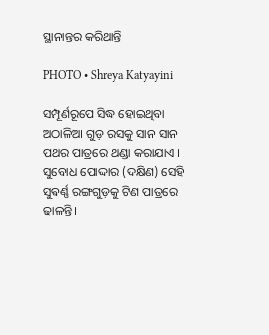ସ୍ଥାନାନ୍ତର କରିଥାନ୍ତି

PHOTO • Shreya Katyayini

ସମ୍ପୂର୍ଣରୂପେ ସିଦ୍ଧ ହୋଇଥିବା ଅଠାଳିଆ ଗୁଡ଼ ରସକୁ ସାନ ସାନ ପଥର ପାତ୍ରରେ ଥଣ୍ଡା କରାଯାଏ । ସୁବୋଧ ପୋଦ୍ଦାର (ଦକ୍ଷିଣ) ସେହି ସୁଵର୍ଣ୍ଣ ରଙ୍ଗଗୁଡ଼କୁ ଟିଣ ପାତ୍ରରେ ଢାଳନ୍ତି।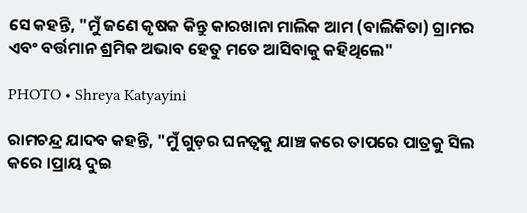ସେ କହନ୍ତି, "ମୁଁ ଜଣେ କୃଷକ କିନ୍ତୁ କାରଖାନା ମାଲିକ ଆମ (ବାଲିକିତା) ଗ୍ରାମର ଏବଂ ବର୍ତ୍ତମାନ ଶ୍ରମିକ ଅଭାବ ହେତୁ ମତେ ଆସିବାକୁ କହିଥିଲେ"

PHOTO • Shreya Katyayini

ରାମଚନ୍ଦ୍ର ଯାଦବ କହନ୍ତି, "ମୁଁ ଗୁଡ଼ର ଘନତ୍ଵକୁ ଯାଞ୍ଚ କରେ ତାପରେ ପାତ୍ରକୁ ସିଲ କରେ ।ପ୍ରାୟ ଦୁଇ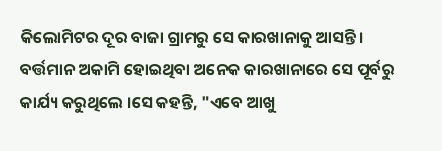କିଲୋମିଟର ଦୂର ବାଜା ଗ୍ରାମରୁ ସେ କାରଖାନାକୁ ଆସନ୍ତି। ବର୍ତ୍ତମାନ ଅକାମି ହୋଇଥିବା ଅନେକ କାରଖାନାରେ ସେ ପୂର୍ବରୁ କାର୍ଯ୍ୟ କରୁଥିଲେ ।ସେ କହନ୍ତି, "ଏବେ ଆଖୁ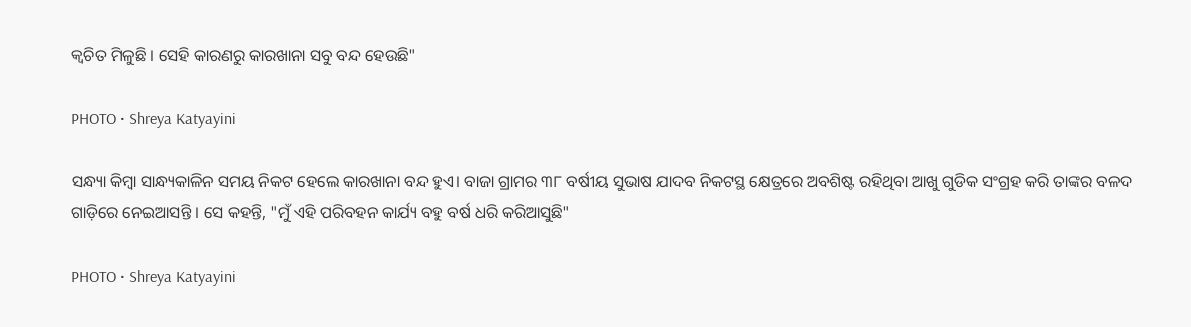କ୍ଵଚିତ ମିଳୁଛି । ସେହି କାରଣରୁ କାରଖାନା ସବୁ ବନ୍ଦ ହେଉଛି"

PHOTO • Shreya Katyayini

ସନ୍ଧ୍ୟା କିମ୍ବା ସାନ୍ଧ୍ୟକାଳିନ ସମୟ ନିକଟ ହେଲେ କାରଖାନା ବନ୍ଦ ହୁଏ। ବାଜା ଗ୍ରାମର ୩୮ ବର୍ଷୀୟ ସୁଭାଷ ଯାଦବ ନିକଟସ୍ଥ କ୍ଷେତ୍ରରେ ଅବଶିଷ୍ଟ ରହିଥିବା ଆଖୁ ଗୁଡିକ ସଂଗ୍ରହ କରି ତାଙ୍କର ବଳଦ ଗାଡ଼ିରେ ନେଇଆସନ୍ତି । ସେ କହନ୍ତି, "ମୁଁ ଏହି ପରିବହନ କାର୍ଯ୍ୟ ବହୁ ବର୍ଷ ଧରି କରିଆସୁଛି"

PHOTO • Shreya Katyayini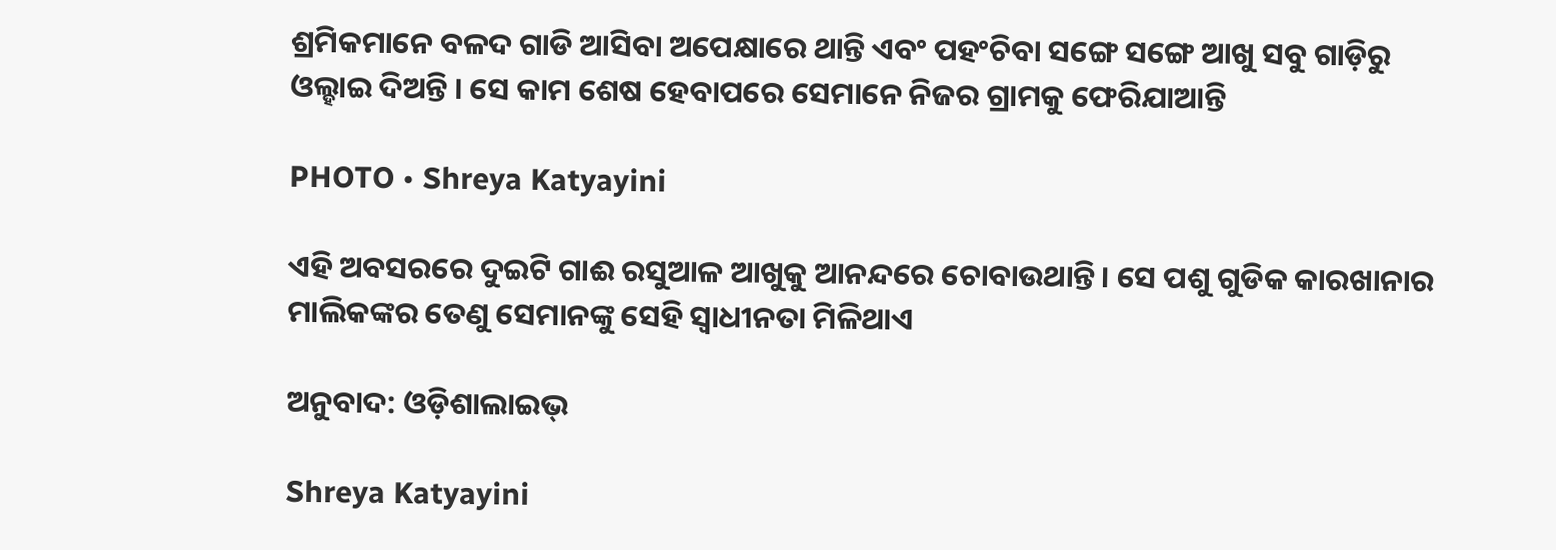ଶ୍ରମିକମାନେ ବଳଦ ଗାଡି ଆସିବା ଅପେକ୍ଷାରେ ଥାନ୍ତି ଏବଂ ପହଂଚିବା ସଙ୍ଗେ ସଙ୍ଗେ ଆଖୁ ସବୁ ଗାଡ଼ିରୁ ଓଲ୍ହାଇ ଦିଅନ୍ତି । ସେ କାମ ଶେଷ ହେବାପରେ ସେମାନେ ନିଜର ଗ୍ରାମକୁ ଫେରିଯାଆନ୍ତି

PHOTO • Shreya Katyayini

ଏହି ଅବସରରେ ଦୁଇଟି ଗାଈ ରସୁଆଳ ଆଖୁକୁ ଆନନ୍ଦରେ ଚୋବାଉଥାନ୍ତି। ସେ ପଶୁ ଗୁଡିକ କାରଖାନାର ମାଲିକଙ୍କର ତେଣୁ ସେମାନଙ୍କୁ ସେହି ସ୍ୱାଧୀନତା ମିଳିଥାଏ

ଅନୁବାଦ: ଓଡ଼ିଶାଲାଇଭ୍‍

Shreya Katyayini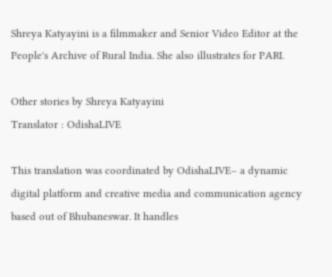Shreya Katyayini is a filmmaker and Senior Video Editor at the People's Archive of Rural India. She also illustrates for PARI.

Other stories by Shreya Katyayini
Translator : OdishaLIVE

This translation was coordinated by OdishaLIVE– a dynamic digital platform and creative media and communication agency based out of Bhubaneswar. It handles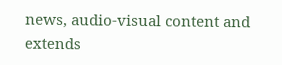news, audio-visual content and extends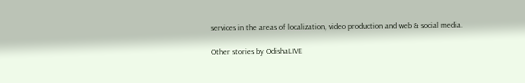services in the areas of localization, video production and web & social media.

Other stories by OdishaLIVE